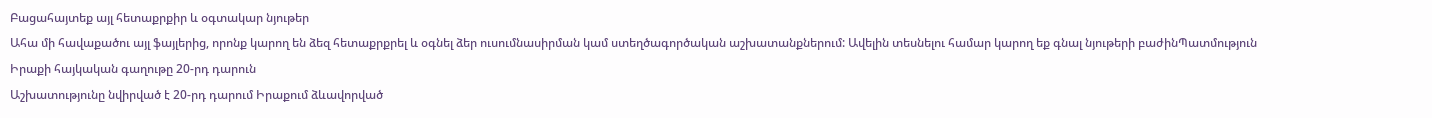Բացահայտեք այլ հետաքրքիր և օգտակար նյութեր
Ահա մի հավաքածու այլ ֆայլերից, որոնք կարող են ձեզ հետաքրքրել և օգնել ձեր ուսումնասիրման կամ ստեղծագործական աշխատանքներում: Ավելին տեսնելու համար կարող եք գնալ նյութերի բաժինՊատմություն
Իրաքի հայկական գաղութը 20-րդ դարուն
Աշխատությունը նվիրված է 20-րդ դարում Իրաքում ձևավորված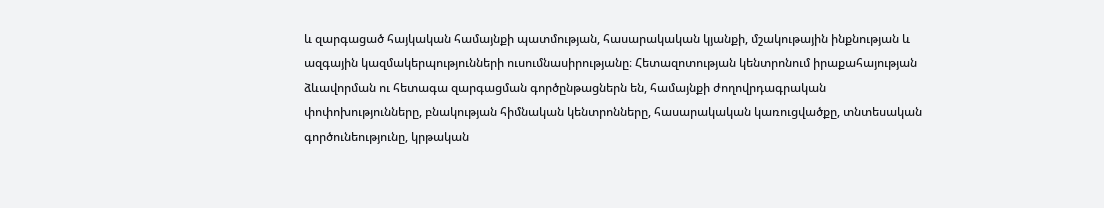և զարգացած հայկական համայնքի պատմության, հասարակական կյանքի, մշակութային ինքնության և ազգային կազմակերպությունների ուսումնասիրությանը։ Հետազոտության կենտրոնում իրաքահայության ձևավորման ու հետագա զարգացման գործընթացներն են, համայնքի ժողովրդագրական փոփոխությունները, բնակության հիմնական կենտրոնները, հասարակական կառուցվածքը, տնտեսական գործունեությունը, կրթական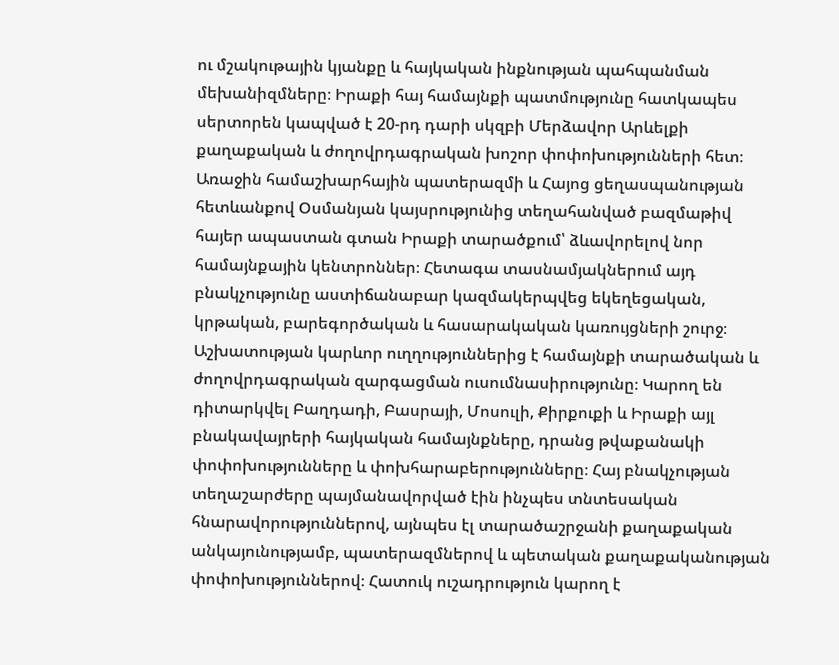ու մշակութային կյանքը և հայկական ինքնության պահպանման մեխանիզմները։ Իրաքի հայ համայնքի պատմությունը հատկապես սերտորեն կապված է 20-րդ դարի սկզբի Մերձավոր Արևելքի քաղաքական և ժողովրդագրական խոշոր փոփոխությունների հետ։ Առաջին համաշխարհային պատերազմի և Հայոց ցեղասպանության հետևանքով Օսմանյան կայսրությունից տեղահանված բազմաթիվ հայեր ապաստան գտան Իրաքի տարածքում՝ ձևավորելով նոր համայնքային կենտրոններ։ Հետագա տասնամյակներում այդ բնակչությունը աստիճանաբար կազմակերպվեց եկեղեցական, կրթական, բարեգործական և հասարակական կառույցների շուրջ։ Աշխատության կարևոր ուղղություններից է համայնքի տարածական և ժողովրդագրական զարգացման ուսումնասիրությունը։ Կարող են դիտարկվել Բաղդադի, Բասրայի, Մոսուլի, Քիրքուքի և Իրաքի այլ բնակավայրերի հայկական համայնքները, դրանց թվաքանակի փոփոխությունները և փոխհարաբերությունները։ Հայ բնակչության տեղաշարժերը պայմանավորված էին ինչպես տնտեսական հնարավորություններով, այնպես էլ տարածաշրջանի քաղաքական անկայունությամբ, պատերազմներով և պետական քաղաքականության փոփոխություններով։ Հատուկ ուշադրություն կարող է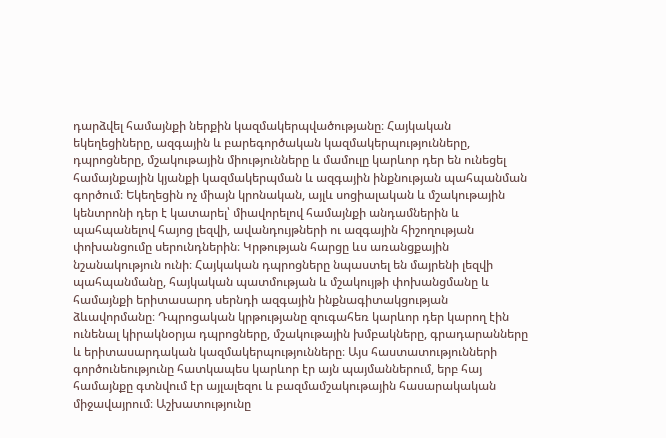դարձվել համայնքի ներքին կազմակերպվածությանը։ Հայկական եկեղեցիները, ազգային և բարեգործական կազմակերպությունները, դպրոցները, մշակութային միությունները և մամուլը կարևոր դեր են ունեցել համայնքային կյանքի կազմակերպման և ազգային ինքնության պահպանման գործում։ Եկեղեցին ոչ միայն կրոնական, այլև սոցիալական և մշակութային կենտրոնի դեր է կատարել՝ միավորելով համայնքի անդամներին և պահպանելով հայոց լեզվի, ավանդույթների ու ազգային հիշողության փոխանցումը սերունդներին։ Կրթության հարցը ևս առանցքային նշանակություն ունի։ Հայկական դպրոցները նպաստել են մայրենի լեզվի պահպանմանը, հայկական պատմության և մշակույթի փոխանցմանը և համայնքի երիտասարդ սերնդի ազգային ինքնագիտակցության ձևավորմանը։ Դպրոցական կրթությանը զուգահեռ կարևոր դեր կարող էին ունենալ կիրակնօրյա դպրոցները, մշակութային խմբակները, գրադարանները և երիտասարդական կազմակերպությունները։ Այս հաստատությունների գործունեությունը հատկապես կարևոր էր այն պայմաններում, երբ հայ համայնքը գտնվում էր այլալեզու և բազմամշակութային հասարակական միջավայրում։ Աշխատությունը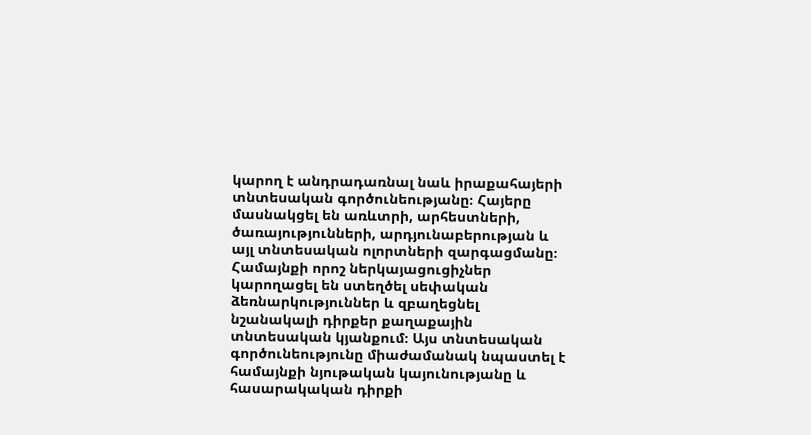կարող է անդրադառնալ նաև իրաքահայերի տնտեսական գործունեությանը։ Հայերը մասնակցել են առևտրի, արհեստների, ծառայությունների, արդյունաբերության և այլ տնտեսական ոլորտների զարգացմանը։ Համայնքի որոշ ներկայացուցիչներ կարողացել են ստեղծել սեփական ձեռնարկություններ և զբաղեցնել նշանակալի դիրքեր քաղաքային տնտեսական կյանքում։ Այս տնտեսական գործունեությունը միաժամանակ նպաստել է համայնքի նյութական կայունությանը և հասարակական դիրքի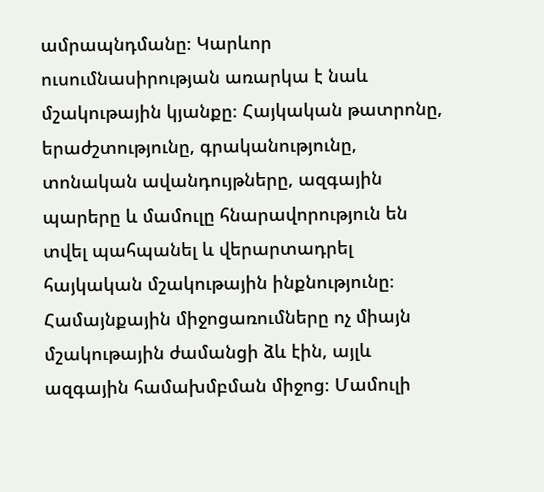ամրապնդմանը։ Կարևոր ուսումնասիրության առարկա է նաև մշակութային կյանքը։ Հայկական թատրոնը, երաժշտությունը, գրականությունը, տոնական ավանդույթները, ազգային պարերը և մամուլը հնարավորություն են տվել պահպանել և վերարտադրել հայկական մշակութային ինքնությունը։ Համայնքային միջոցառումները ոչ միայն մշակութային ժամանցի ձև էին, այլև ազգային համախմբման միջոց։ Մամուլի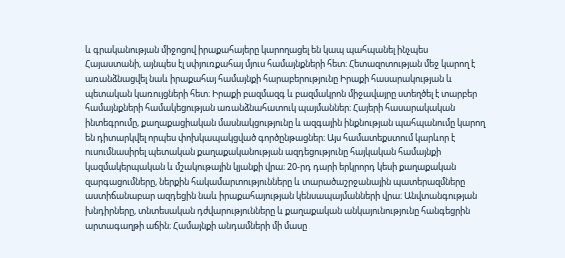և գրականության միջոցով իրաքահայերը կարողացել են կապ պահպանել ինչպես Հայաստանի, այնպես էլ սփյուռքահայ մյուս համայնքների հետ։ Հետազոտության մեջ կարող է առանձնացվել նաև իրաքահայ համայնքի հարաբերությունը Իրաքի հասարակության և պետական կառույցների հետ։ Իրաքի բազմազգ և բազմակրոն միջավայրը ստեղծել է տարբեր համայնքների համակեցության առանձնահատուկ պայմաններ։ Հայերի հասարակական ինտեգրումը, քաղաքացիական մասնակցությունը և ազգային ինքնության պահպանումը կարող են դիտարկվել որպես փոխկապակցված գործընթացներ։ Այս համատեքստում կարևոր է ուսումնասիրել պետական քաղաքականության ազդեցությունը հայկական համայնքի կազմակերպական և մշակութային կյանքի վրա։ 20-րդ դարի երկրորդ կեսի քաղաքական զարգացումները, ներքին հակամարտությունները և տարածաշրջանային պատերազմները աստիճանաբար ազդեցին նաև իրաքահայության կենսապայմանների վրա։ Անվտանգության խնդիրները, տնտեսական դժվարությունները և քաղաքական անկայունությունը հանգեցրին արտագաղթի աճին։ Համայնքի անդամների մի մասը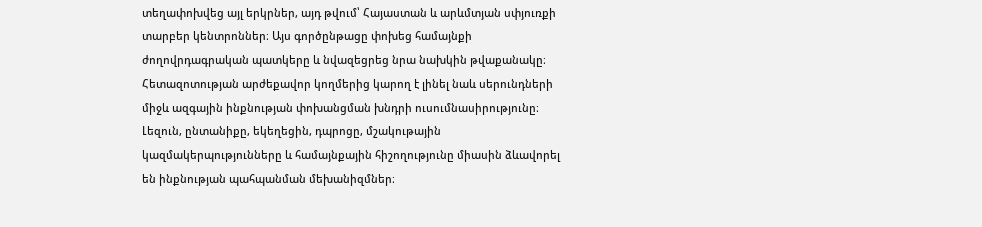տեղափոխվեց այլ երկրներ, այդ թվում՝ Հայաստան և արևմտյան սփյուռքի տարբեր կենտրոններ։ Այս գործընթացը փոխեց համայնքի ժողովրդագրական պատկերը և նվազեցրեց նրա նախկին թվաքանակը։ Հետազոտության արժեքավոր կողմերից կարող է լինել նաև սերունդների միջև ազգային ինքնության փոխանցման խնդրի ուսումնասիրությունը։ Լեզուն, ընտանիքը, եկեղեցին, դպրոցը, մշակութային կազմակերպությունները և համայնքային հիշողությունը միասին ձևավորել են ինքնության պահպանման մեխանիզմներ։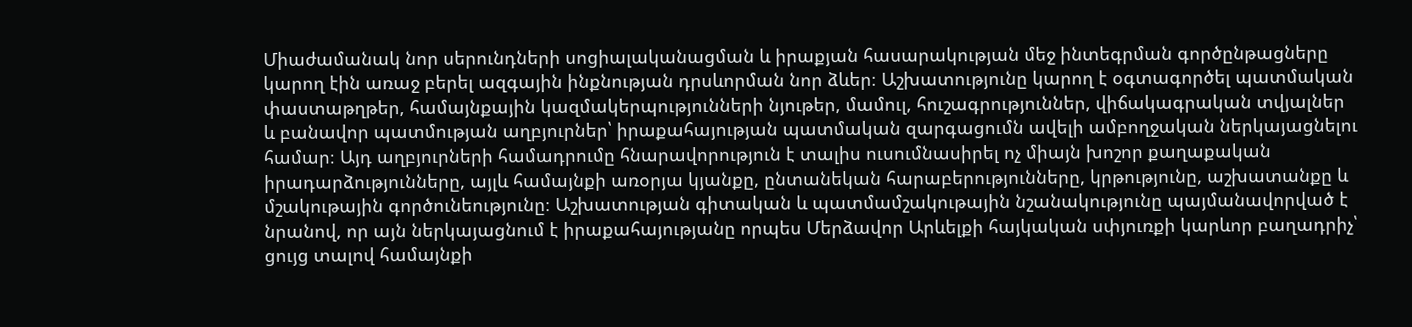Միաժամանակ նոր սերունդների սոցիալականացման և իրաքյան հասարակության մեջ ինտեգրման գործընթացները կարող էին առաջ բերել ազգային ինքնության դրսևորման նոր ձևեր։ Աշխատությունը կարող է օգտագործել պատմական փաստաթղթեր, համայնքային կազմակերպությունների նյութեր, մամուլ, հուշագրություններ, վիճակագրական տվյալներ և բանավոր պատմության աղբյուրներ՝ իրաքահայության պատմական զարգացումն ավելի ամբողջական ներկայացնելու համար։ Այդ աղբյուրների համադրումը հնարավորություն է տալիս ուսումնասիրել ոչ միայն խոշոր քաղաքական իրադարձությունները, այլև համայնքի առօրյա կյանքը, ընտանեկան հարաբերությունները, կրթությունը, աշխատանքը և մշակութային գործունեությունը։ Աշխատության գիտական և պատմամշակութային նշանակությունը պայմանավորված է նրանով, որ այն ներկայացնում է իրաքահայությանը որպես Մերձավոր Արևելքի հայկական սփյուռքի կարևոր բաղադրիչ՝ ցույց տալով համայնքի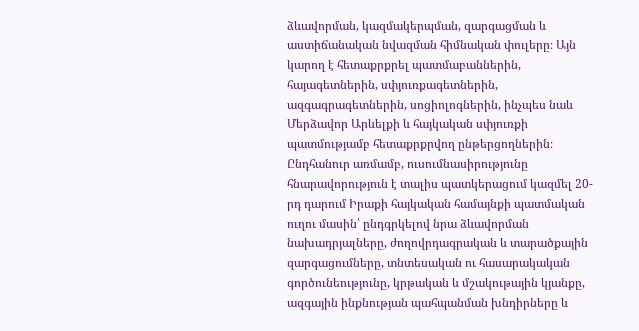ձևավորման, կազմակերպման, զարգացման և աստիճանական նվազման հիմնական փուլերը։ Այն կարող է հետաքրքրել պատմաբաններին, հայագետներին, սփյուռքագետներին, ազգագրագետներին, սոցիոլոգներին, ինչպես նաև Մերձավոր Արևելքի և հայկական սփյուռքի պատմությամբ հետաքրքրվող ընթերցողներին։ Ընդհանուր առմամբ, ուսումնասիրությունը հնարավորություն է տալիս պատկերացում կազմել 20-րդ դարում Իրաքի հայկական համայնքի պատմական ուղու մասին՝ ընդգրկելով նրա ձևավորման նախադրյալները, ժողովրդագրական և տարածքային զարգացումները, տնտեսական ու հասարակական գործունեությունը, կրթական և մշակութային կյանքը, ազգային ինքնության պահպանման խնդիրները և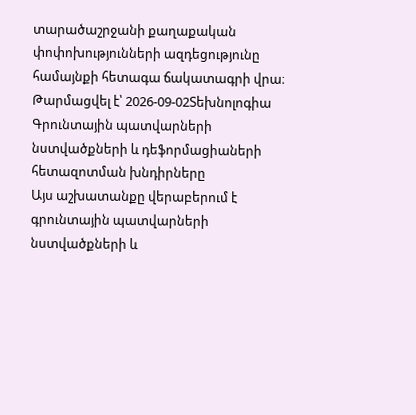տարածաշրջանի քաղաքական փոփոխությունների ազդեցությունը համայնքի հետագա ճակատագրի վրա։
Թարմացվել է՝ 2026-09-02Տեխնոլոգիա
Գրունտային պատվարների նստվածքների և դեֆորմացիաների հետազոտման խնդիրները
Այս աշխատանքը վերաբերում է գրունտային պատվարների նստվածքների և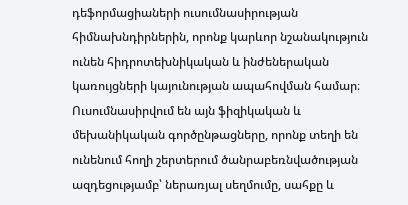դեֆորմացիաների ուսումնասիրության հիմնախնդիրներին, որոնք կարևոր նշանակություն ունեն հիդրոտեխնիկական և ինժեներական կառույցների կայունության ապահովման համար։ Ուսումնասիրվում են այն ֆիզիկական և մեխանիկական գործընթացները, որոնք տեղի են ունենում հողի շերտերում ծանրաբեռնվածության ազդեցությամբ՝ ներառյալ սեղմումը, սահքը և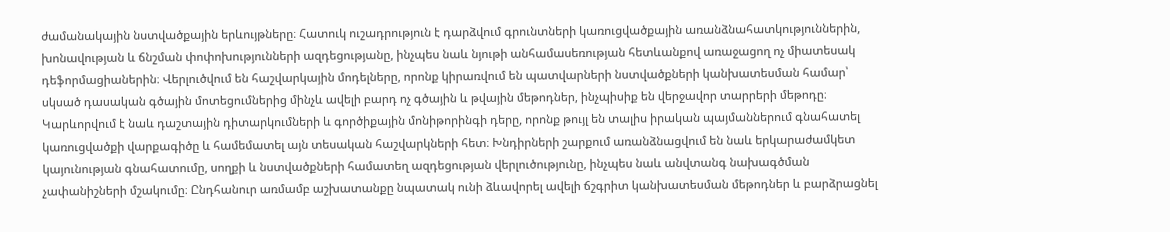ժամանակային նստվածքային երևույթները։ Հատուկ ուշադրություն է դարձվում գրունտների կառուցվածքային առանձնահատկություններին, խոնավության և ճնշման փոփոխությունների ազդեցությանը, ինչպես նաև նյութի անհամասեռության հետևանքով առաջացող ոչ միատեսակ դեֆորմացիաներին։ Վերլուծվում են հաշվարկային մոդելները, որոնք կիրառվում են պատվարների նստվածքների կանխատեսման համար՝ սկսած դասական գծային մոտեցումներից մինչև ավելի բարդ ոչ գծային և թվային մեթոդներ, ինչպիսիք են վերջավոր տարրերի մեթոդը։ Կարևորվում է նաև դաշտային դիտարկումների և գործիքային մոնիթորինգի դերը, որոնք թույլ են տալիս իրական պայմաններում գնահատել կառուցվածքի վարքագիծը և համեմատել այն տեսական հաշվարկների հետ։ Խնդիրների շարքում առանձնացվում են նաև երկարաժամկետ կայունության գնահատումը, սողքի և նստվածքների համատեղ ազդեցության վերլուծությունը, ինչպես նաև անվտանգ նախագծման չափանիշների մշակումը։ Ընդհանուր առմամբ աշխատանքը նպատակ ունի ձևավորել ավելի ճշգրիտ կանխատեսման մեթոդներ և բարձրացնել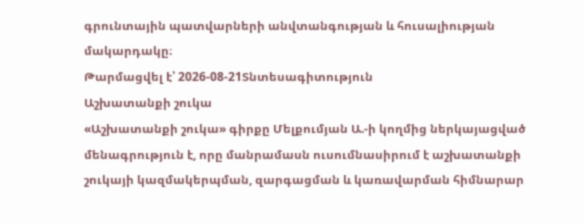գրունտային պատվարների անվտանգության և հուսալիության մակարդակը։
Թարմացվել է՝ 2026-08-21Տնտեսագիտություն
Աշխատանքի շուկա
«Աշխատանքի շուկա» գիրքը Մելքումյան Ա.-ի կողմից ներկայացված մենագրություն է, որը մանրամասն ուսումնասիրում է աշխատանքի շուկայի կազմակերպման, զարգացման և կառավարման հիմնարար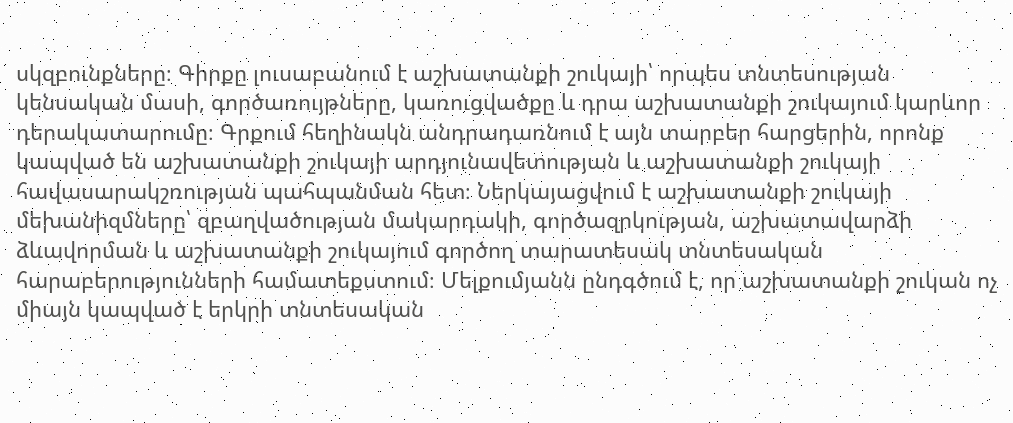սկզբունքները։ Գիրքը լուսաբանում է աշխատանքի շուկայի՝ որպես տնտեսության կենսական մասի, գործառույթները, կառուցվածքը և դրա աշխատանքի շուկայում կարևոր դերակատարումը։ Գրքում հեղինակն անդրադառնում է այն տարբեր հարցերին, որոնք կապված են աշխատանքի շուկայի արդյունավետության և աշխատանքի շուկայի հավասարակշռության պահպանման հետ։ Ներկայացվում է աշխատանքի շուկայի մեխանիզմները՝ զբաղվածության մակարդակի, գործազրկության, աշխատավարձի ձևավորման և աշխատանքի շուկայում գործող տարատեսակ տնտեսական հարաբերությունների համատեքստում։ Մելքումյանն ընդգծում է, որ աշխատանքի շուկան ոչ միայն կապված է երկրի տնտեսական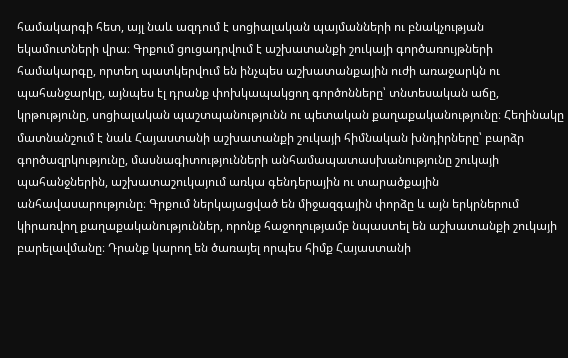համակարգի հետ, այլ նաև ազդում է սոցիալական պայմանների ու բնակչության եկամուտների վրա։ Գրքում ցուցադրվում է աշխատանքի շուկայի գործառույթների համակարգը, որտեղ պատկերվում են ինչպես աշխատանքային ուժի առաջարկն ու պահանջարկը, այնպես էլ դրանք փոխկապակցող գործոնները՝ տնտեսական աճը, կրթությունը, սոցիալական պաշտպանությունն ու պետական քաղաքականությունը։ Հեղինակը մատնանշում է նաև Հայաստանի աշխատանքի շուկայի հիմնական խնդիրները՝ բարձր գործազրկությունը, մասնագիտությունների անհամապատասխանությունը շուկայի պահանջներին, աշխատաշուկայում առկա գենդերային ու տարածքային անհավասարությունը։ Գրքում ներկայացված են միջազգային փորձը և այն երկրներում կիրառվող քաղաքականություններ, որոնք հաջողությամբ նպաստել են աշխատանքի շուկայի բարելավմանը։ Դրանք կարող են ծառայել որպես հիմք Հայաստանի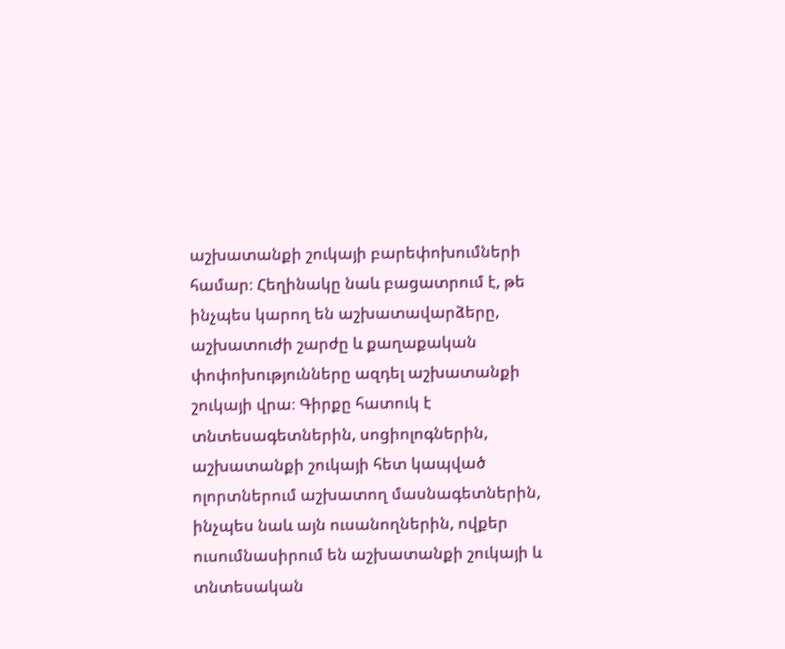աշխատանքի շուկայի բարեփոխումների համար։ Հեղինակը նաև բացատրում է, թե ինչպես կարող են աշխատավարձերը, աշխատուժի շարժը և քաղաքական փոփոխությունները ազդել աշխատանքի շուկայի վրա։ Գիրքը հատուկ է տնտեսագետներին, սոցիոլոգներին, աշխատանքի շուկայի հետ կապված ոլորտներում աշխատող մասնագետներին, ինչպես նաև այն ուսանողներին, ովքեր ուսումնասիրում են աշխատանքի շուկայի և տնտեսական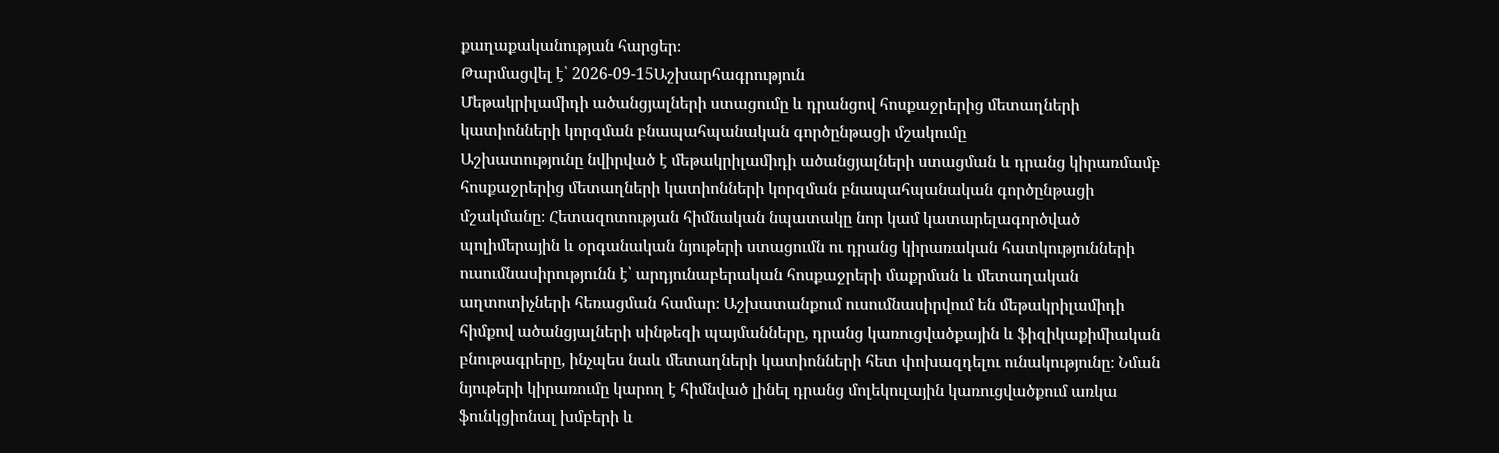քաղաքականության հարցեր։
Թարմացվել է՝ 2026-09-15Աշխարհագրություն
Մեթակրիլամիդի ածանցյալների ստացումը և դրանցով հոսքաջրերից մետաղների կատիոնների կորզման բնապահպանական գործընթացի մշակումը
Աշխատությունը նվիրված է մեթակրիլամիդի ածանցյալների ստացման և դրանց կիրառմամբ հոսքաջրերից մետաղների կատիոնների կորզման բնապահպանական գործընթացի մշակմանը։ Հետազոտության հիմնական նպատակը նոր կամ կատարելագործված պոլիմերային և օրգանական նյութերի ստացումն ու դրանց կիրառական հատկությունների ուսումնասիրությունն է՝ արդյունաբերական հոսքաջրերի մաքրման և մետաղական աղտոտիչների հեռացման համար։ Աշխատանքում ուսումնասիրվում են մեթակրիլամիդի հիմքով ածանցյալների սինթեզի պայմանները, դրանց կառուցվածքային և ֆիզիկաքիմիական բնութագրերը, ինչպես նաև մետաղների կատիոնների հետ փոխազդելու ունակությունը։ Նման նյութերի կիրառումը կարող է հիմնված լինել դրանց մոլեկուլային կառուցվածքում առկա ֆունկցիոնալ խմբերի և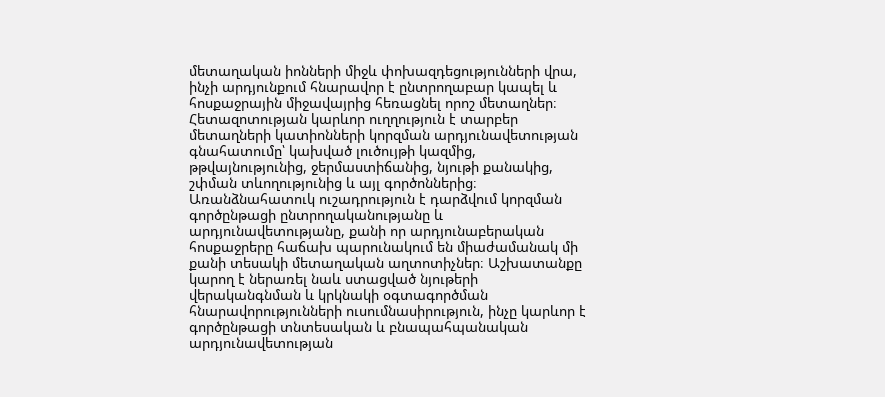մետաղական իոնների միջև փոխազդեցությունների վրա, ինչի արդյունքում հնարավոր է ընտրողաբար կապել և հոսքաջրային միջավայրից հեռացնել որոշ մետաղներ։ Հետազոտության կարևոր ուղղություն է տարբեր մետաղների կատիոնների կորզման արդյունավետության գնահատումը՝ կախված լուծույթի կազմից, թթվայնությունից, ջերմաստիճանից, նյութի քանակից, շփման տևողությունից և այլ գործոններից։ Առանձնահատուկ ուշադրություն է դարձվում կորզման գործընթացի ընտրողականությանը և արդյունավետությանը, քանի որ արդյունաբերական հոսքաջրերը հաճախ պարունակում են միաժամանակ մի քանի տեսակի մետաղական աղտոտիչներ։ Աշխատանքը կարող է ներառել նաև ստացված նյութերի վերականգնման և կրկնակի օգտագործման հնարավորությունների ուսումնասիրություն, ինչը կարևոր է գործընթացի տնտեսական և բնապահպանական արդյունավետության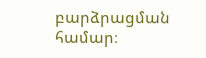բարձրացման համար։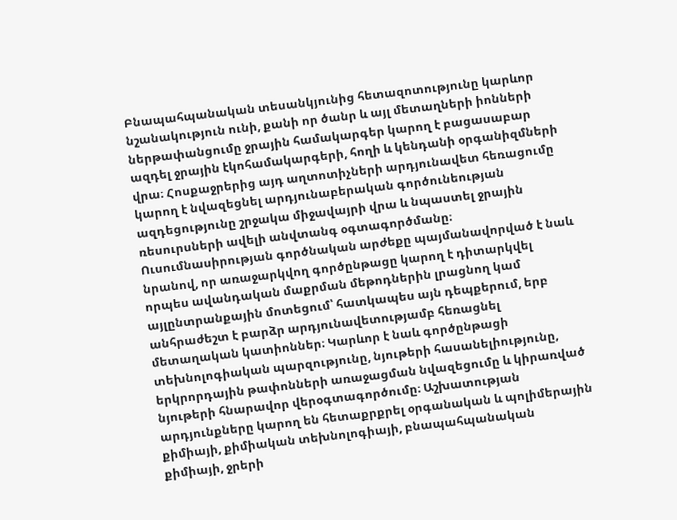Բնապահպանական տեսանկյունից հետազոտությունը կարևոր նշանակություն ունի, քանի որ ծանր և այլ մետաղների իոնների ներթափանցումը ջրային համակարգեր կարող է բացասաբար ազդել ջրային էկոհամակարգերի, հողի և կենդանի օրգանիզմների վրա։ Հոսքաջրերից այդ աղտոտիչների արդյունավետ հեռացումը կարող է նվազեցնել արդյունաբերական գործունեության ազդեցությունը շրջակա միջավայրի վրա և նպաստել ջրային ռեսուրսների ավելի անվտանգ օգտագործմանը։ Ուսումնասիրության գործնական արժեքը պայմանավորված է նաև նրանով, որ առաջարկվող գործընթացը կարող է դիտարկվել որպես ավանդական մաքրման մեթոդներին լրացնող կամ այլընտրանքային մոտեցում՝ հատկապես այն դեպքերում, երբ անհրաժեշտ է բարձր արդյունավետությամբ հեռացնել մետաղական կատիոններ։ Կարևոր է նաև գործընթացի տեխնոլոգիական պարզությունը, նյութերի հասանելիությունը, երկրորդային թափոնների առաջացման նվազեցումը և կիրառված նյութերի հնարավոր վերօգտագործումը։ Աշխատության արդյունքները կարող են հետաքրքրել օրգանական և պոլիմերային քիմիայի, քիմիական տեխնոլոգիայի, բնապահպանական քիմիայի, ջրերի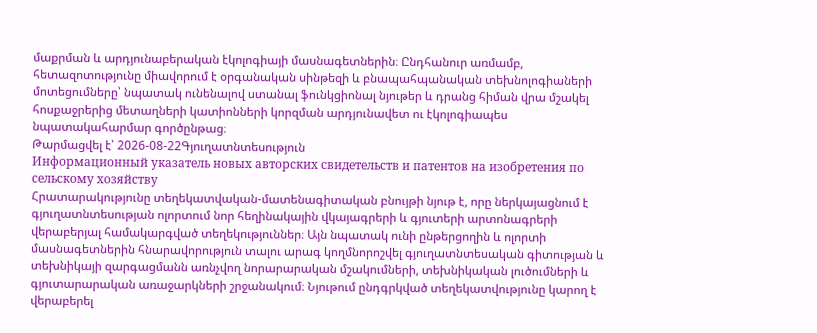մաքրման և արդյունաբերական էկոլոգիայի մասնագետներին։ Ընդհանուր առմամբ, հետազոտությունը միավորում է օրգանական սինթեզի և բնապահպանական տեխնոլոգիաների մոտեցումները՝ նպատակ ունենալով ստանալ ֆունկցիոնալ նյութեր և դրանց հիման վրա մշակել հոսքաջրերից մետաղների կատիոնների կորզման արդյունավետ ու էկոլոգիապես նպատակահարմար գործընթաց։
Թարմացվել է՝ 2026-08-22Գյուղատնտեսություն
Информационный указатель новых авторских свидетельств и патентов на изобретения по сельскому хозяйству
Հրատարակությունը տեղեկատվական-մատենագիտական բնույթի նյութ է, որը ներկայացնում է գյուղատնտեսության ոլորտում նոր հեղինակային վկայագրերի և գյուտերի արտոնագրերի վերաբերյալ համակարգված տեղեկություններ։ Այն նպատակ ունի ընթերցողին և ոլորտի մասնագետներին հնարավորություն տալու արագ կողմնորոշվել գյուղատնտեսական գիտության և տեխնիկայի զարգացմանն առնչվող նորարարական մշակումների, տեխնիկական լուծումների և գյուտարարական առաջարկների շրջանակում։ Նյութում ընդգրկված տեղեկատվությունը կարող է վերաբերել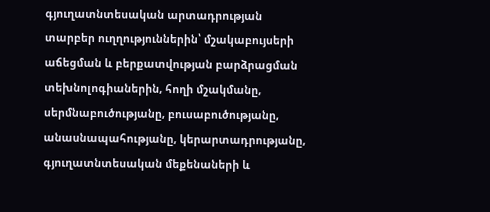գյուղատնտեսական արտադրության տարբեր ուղղություններին՝ մշակաբույսերի աճեցման և բերքատվության բարձրացման տեխնոլոգիաներին, հողի մշակմանը, սերմնաբուծությանը, բուսաբուծությանը, անասնապահությանը, կերարտադրությանը, գյուղատնտեսական մեքենաների և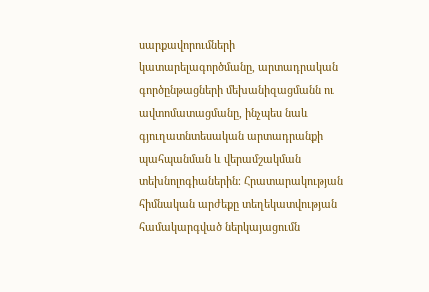սարքավորումների կատարելագործմանը, արտադրական գործընթացների մեխանիզացմանն ու ավտոմատացմանը, ինչպես նաև գյուղատնտեսական արտադրանքի պահպանման և վերամշակման տեխնոլոգիաներին։ Հրատարակության հիմնական արժեքը տեղեկատվության համակարգված ներկայացումն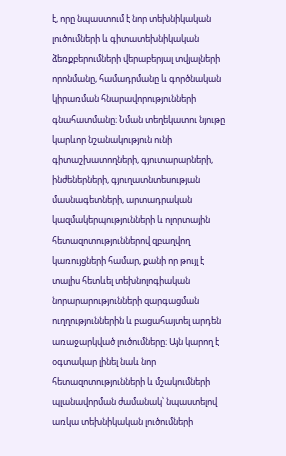է, որը նպաստում է նոր տեխնիկական լուծումների և գիտատեխնիկական ձեռքբերումների վերաբերյալ տվյալների որոնմանը, համադրմանը և գործնական կիրառման հնարավորությունների գնահատմանը։ Նման տեղեկատու նյութը կարևոր նշանակություն ունի գիտաշխատողների, գյուտարարների, ինժեներների, գյուղատնտեսության մասնագետների, արտադրական կազմակերպությունների և ոլորտային հետազոտություններով զբաղվող կառույցների համար, քանի որ թույլ է տալիս հետևել տեխնոլոգիական նորարարությունների զարգացման ուղղություններին և բացահայտել արդեն առաջարկված լուծումները։ Այն կարող է օգտակար լինել նաև նոր հետազոտությունների և մշակումների պլանավորման ժամանակ՝ նպաստելով առկա տեխնիկական լուծումների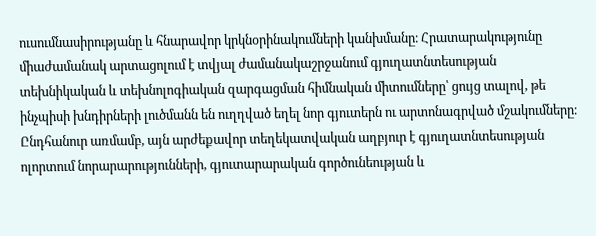ուսումնասիրությանը և հնարավոր կրկնօրինակումների կանխմանը։ Հրատարակությունը միաժամանակ արտացոլում է տվյալ ժամանակաշրջանում գյուղատնտեսության տեխնիկական և տեխնոլոգիական զարգացման հիմնական միտումները՝ ցույց տալով, թե ինչպիսի խնդիրների լուծմանն են ուղղված եղել նոր գյուտերն ու արտոնագրված մշակումները։ Ընդհանուր առմամբ, այն արժեքավոր տեղեկատվական աղբյուր է գյուղատնտեսության ոլորտում նորարարությունների, գյուտարարական գործունեության և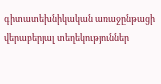գիտատեխնիկական առաջընթացի վերաբերյալ տեղեկություններ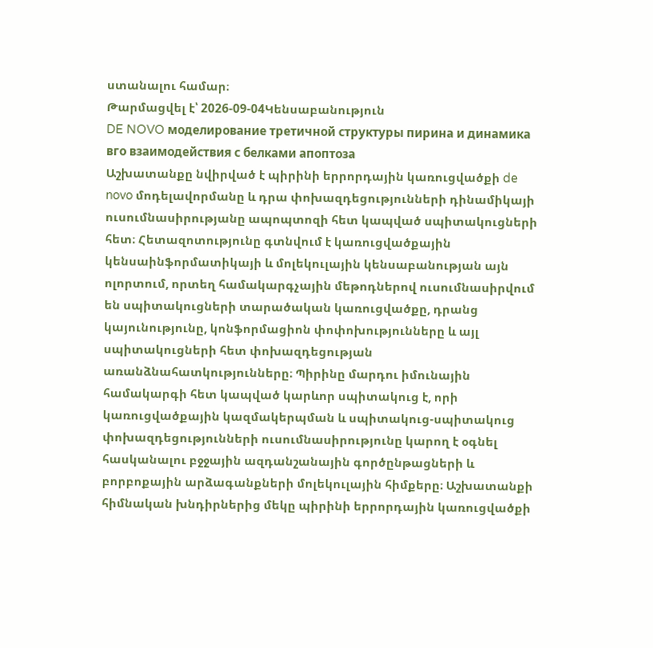ստանալու համար։
Թարմացվել է՝ 2026-09-04Կենսաբանություն
DE NOVO моделирование третичной структуры пирина и динамика вго взаимодействия с белками апоптоза
Աշխատանքը նվիրված է պիրինի երրորդային կառուցվածքի de novo մոդելավորմանը և դրա փոխազդեցությունների դինամիկայի ուսումնասիրությանը ապոպտոզի հետ կապված սպիտակուցների հետ։ Հետազոտությունը գտնվում է կառուցվածքային կենսաինֆորմատիկայի և մոլեկուլային կենսաբանության այն ոլորտում, որտեղ համակարգչային մեթոդներով ուսումնասիրվում են սպիտակուցների տարածական կառուցվածքը, դրանց կայունությունը, կոնֆորմացիոն փոփոխությունները և այլ սպիտակուցների հետ փոխազդեցության առանձնահատկությունները։ Պիրինը մարդու իմունային համակարգի հետ կապված կարևոր սպիտակուց է, որի կառուցվածքային կազմակերպման և սպիտակուց-սպիտակուց փոխազդեցությունների ուսումնասիրությունը կարող է օգնել հասկանալու բջջային ազդանշանային գործընթացների և բորբոքային արձագանքների մոլեկուլային հիմքերը։ Աշխատանքի հիմնական խնդիրներից մեկը պիրինի երրորդային կառուցվածքի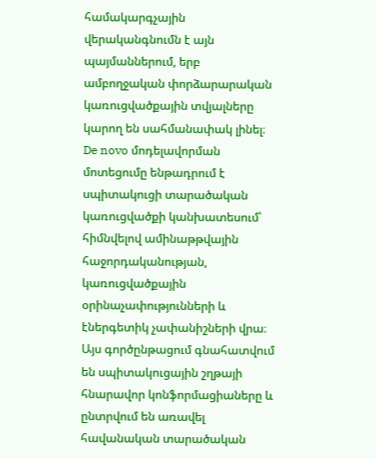համակարգչային վերականգնումն է այն պայմաններում, երբ ամբողջական փորձարարական կառուցվածքային տվյալները կարող են սահմանափակ լինել։ De novo մոդելավորման մոտեցումը ենթադրում է սպիտակուցի տարածական կառուցվածքի կանխատեսում՝ հիմնվելով ամինաթթվային հաջորդականության, կառուցվածքային օրինաչափությունների և էներգետիկ չափանիշների վրա։ Այս գործընթացում գնահատվում են սպիտակուցային շղթայի հնարավոր կոնֆորմացիաները և ընտրվում են առավել հավանական տարածական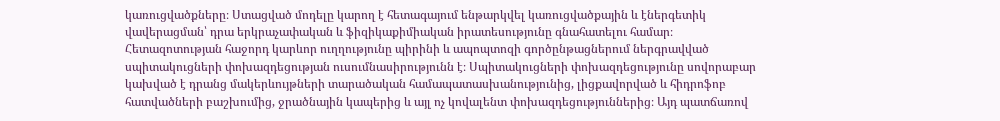կառուցվածքները։ Ստացված մոդելը կարող է հետագայում ենթարկվել կառուցվածքային և էներգետիկ վավերացման՝ դրա երկրաչափական և ֆիզիկաքիմիական իրատեսությունը գնահատելու համար։ Հետազոտության հաջորդ կարևոր ուղղությունը պիրինի և ապոպտոզի գործընթացներում ներգրավված սպիտակուցների փոխազդեցության ուսումնասիրությունն է։ Սպիտակուցների փոխազդեցությունը սովորաբար կախված է դրանց մակերևույթների տարածական համապատասխանությունից, լիցքավորված և հիդրոֆոբ հատվածների բաշխումից, ջրածնային կապերից և այլ ոչ կովալենտ փոխազդեցություններից։ Այդ պատճառով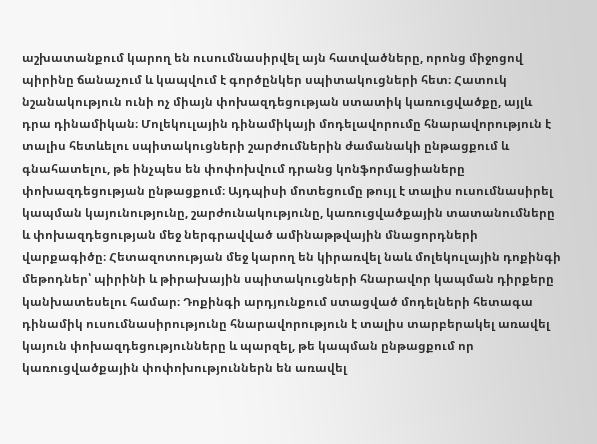աշխատանքում կարող են ուսումնասիրվել այն հատվածները, որոնց միջոցով պիրինը ճանաչում և կապվում է գործընկեր սպիտակուցների հետ։ Հատուկ նշանակություն ունի ոչ միայն փոխազդեցության ստատիկ կառուցվածքը, այլև դրա դինամիկան։ Մոլեկուլային դինամիկայի մոդելավորումը հնարավորություն է տալիս հետևելու սպիտակուցների շարժումներին ժամանակի ընթացքում և գնահատելու, թե ինչպես են փոփոխվում դրանց կոնֆորմացիաները փոխազդեցության ընթացքում։ Այդպիսի մոտեցումը թույլ է տալիս ուսումնասիրել կապման կայունությունը, շարժունակությունը, կառուցվածքային տատանումները և փոխազդեցության մեջ ներգրավված ամինաթթվային մնացորդների վարքագիծը։ Հետազոտության մեջ կարող են կիրառվել նաև մոլեկուլային դոքինգի մեթոդներ՝ պիրինի և թիրախային սպիտակուցների հնարավոր կապման դիրքերը կանխատեսելու համար։ Դոքինգի արդյունքում ստացված մոդելների հետագա դինամիկ ուսումնասիրությունը հնարավորություն է տալիս տարբերակել առավել կայուն փոխազդեցությունները և պարզել, թե կապման ընթացքում որ կառուցվածքային փոփոխություններն են առավել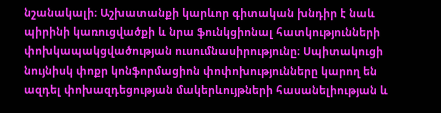նշանակալի։ Աշխատանքի կարևոր գիտական խնդիր է նաև պիրինի կառուցվածքի և նրա ֆունկցիոնալ հատկությունների փոխկապակցվածության ուսումնասիրությունը։ Սպիտակուցի նույնիսկ փոքր կոնֆորմացիոն փոփոխությունները կարող են ազդել փոխազդեցության մակերևույթների հասանելիության և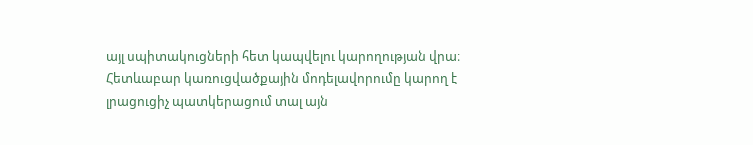այլ սպիտակուցների հետ կապվելու կարողության վրա։ Հետևաբար կառուցվածքային մոդելավորումը կարող է լրացուցիչ պատկերացում տալ այն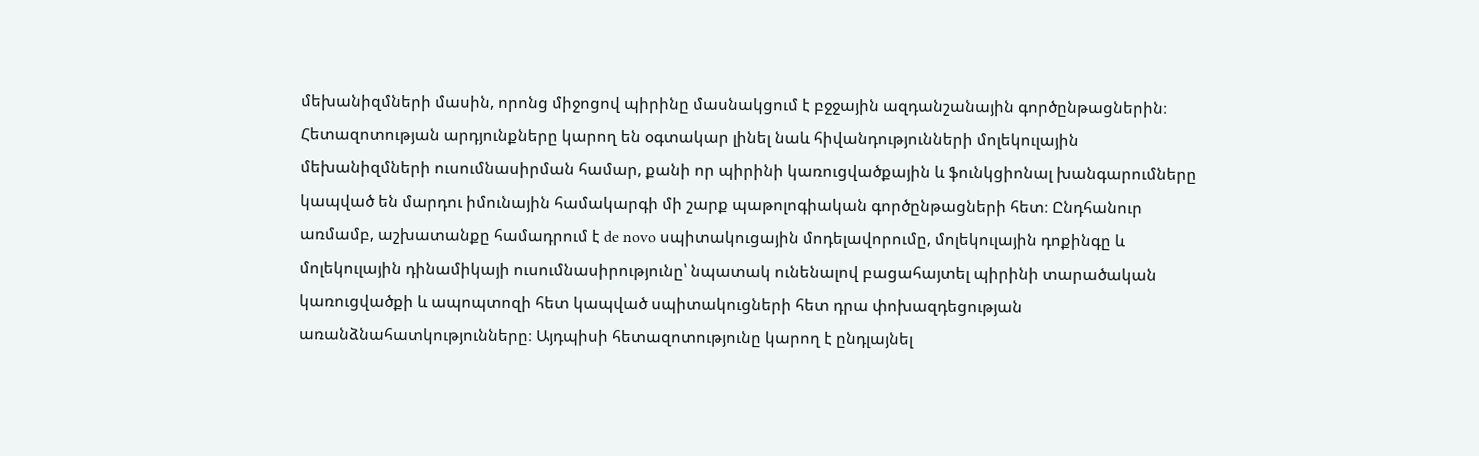մեխանիզմների մասին, որոնց միջոցով պիրինը մասնակցում է բջջային ազդանշանային գործընթացներին։ Հետազոտության արդյունքները կարող են օգտակար լինել նաև հիվանդությունների մոլեկուլային մեխանիզմների ուսումնասիրման համար, քանի որ պիրինի կառուցվածքային և ֆունկցիոնալ խանգարումները կապված են մարդու իմունային համակարգի մի շարք պաթոլոգիական գործընթացների հետ։ Ընդհանուր առմամբ, աշխատանքը համադրում է de novo սպիտակուցային մոդելավորումը, մոլեկուլային դոքինգը և մոլեկուլային դինամիկայի ուսումնասիրությունը՝ նպատակ ունենալով բացահայտել պիրինի տարածական կառուցվածքի և ապոպտոզի հետ կապված սպիտակուցների հետ դրա փոխազդեցության առանձնահատկությունները։ Այդպիսի հետազոտությունը կարող է ընդլայնել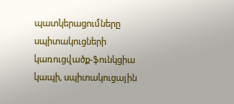պատկերացումները սպիտակուցների կառուցվածք-ֆունկցիա կապի, սպիտակուցային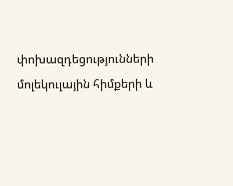փոխազդեցությունների մոլեկուլային հիմքերի և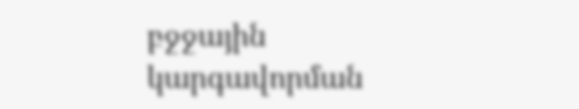բջջային կարգավորման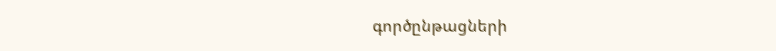գործընթացների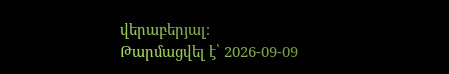վերաբերյալ։
Թարմացվել է՝ 2026-09-09